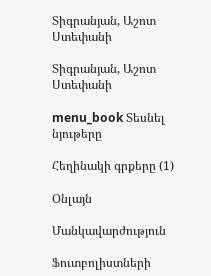Տիգրանյան, Աշոտ Ստեփանի

Տիգրանյան, Աշոտ Ստեփանի

menu_book Տեսնել նյութերը

Հեղինակի գրքերը (1)

Օնլայն

Մանկավարժություն

Ֆուտբոլիստների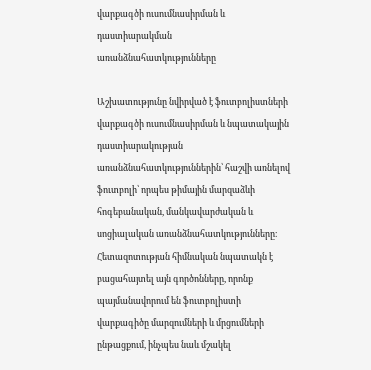վարքագծի ուսումնասիրման և դաստիարակման առանձնահատկությունները

Աշխատությունը նվիրված է ֆուտբոլիստների վարքագծի ուսումնասիրման և նպատակային դաստիարակության առանձնահատկություններին՝ հաշվի առնելով ֆուտբոլի՝ որպես թիմային մարզաձևի հոգեբանական, մանկավարժական և սոցիալական առանձնահատկությունները։ Հետազոտության հիմնական նպատակն է բացահայտել այն գործոնները, որոնք պայմանավորում են ֆուտբոլիստի վարքագիծը մարզումների և մրցումների ընթացքում, ինչպես նաև մշակել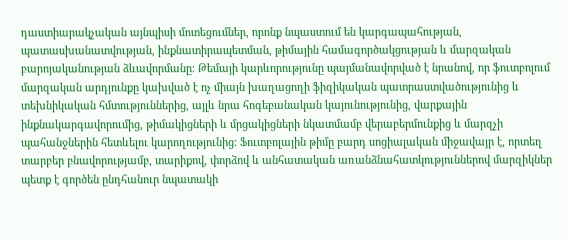դաստիարակչական այնպիսի մոտեցումներ, որոնք նպաստում են կարգապահության, պատասխանատվության, ինքնատիրապետման, թիմային համագործակցության և մարզական բարոյականության ձևավորմանը։ Թեմայի կարևորությունը պայմանավորված է նրանով, որ ֆուտբոլում մարզական արդյունքը կախված է ոչ միայն խաղացողի ֆիզիկական պատրաստվածությունից և տեխնիկական հմտություններից, այլև նրա հոգեբանական կայունությունից, վարքային ինքնակարգավորումից, թիմակիցների և մրցակիցների նկատմամբ վերաբերմունքից և մարզչի պահանջներին հետևելու կարողությունից։ Ֆուտբոլային թիմը բարդ սոցիալական միջավայր է, որտեղ տարբեր բնավորությամբ, տարիքով, փորձով և անհատական առանձնահատկություններով մարզիկներ պետք է գործեն ընդհանուր նպատակի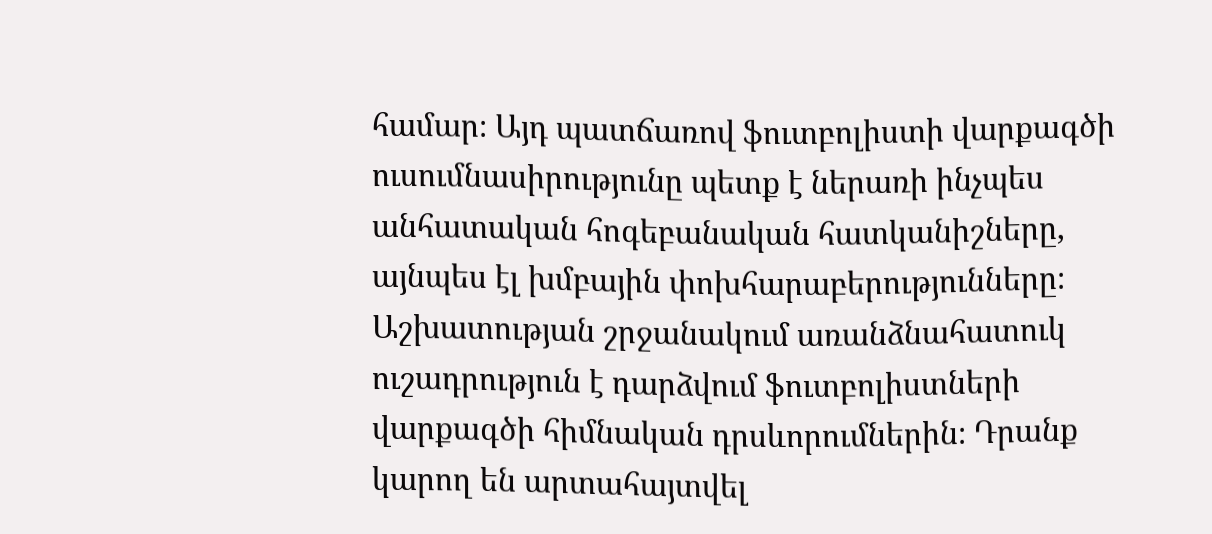համար։ Այդ պատճառով ֆուտբոլիստի վարքագծի ուսումնասիրությունը պետք է ներառի ինչպես անհատական հոգեբանական հատկանիշները, այնպես էլ խմբային փոխհարաբերությունները։ Աշխատության շրջանակում առանձնահատուկ ուշադրություն է դարձվում ֆուտբոլիստների վարքագծի հիմնական դրսևորումներին։ Դրանք կարող են արտահայտվել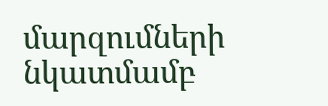մարզումների նկատմամբ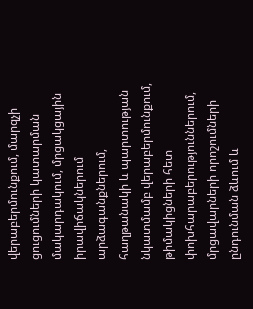վերաբերմունքում, մարզչի ցուցումների կատարման մակարդակում, մրցակցային իրավիճակներում արձագանքներում, հաղթանակի և պարտության նկատմամբ վերաբերմունքում, թիմակիցների հետ փոխհարաբերություններում, մրցավարների որոշումների ընդունման ձևում և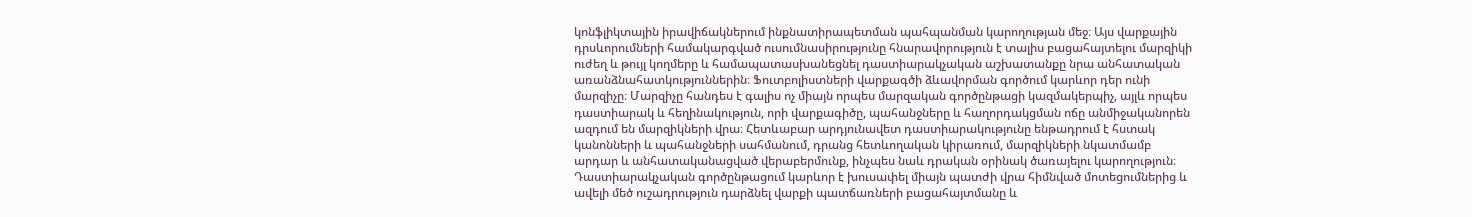կոնֆլիկտային իրավիճակներում ինքնատիրապետման պահպանման կարողության մեջ։ Այս վարքային դրսևորումների համակարգված ուսումնասիրությունը հնարավորություն է տալիս բացահայտելու մարզիկի ուժեղ և թույլ կողմերը և համապատասխանեցնել դաստիարակչական աշխատանքը նրա անհատական առանձնահատկություններին։ Ֆուտբոլիստների վարքագծի ձևավորման գործում կարևոր դեր ունի մարզիչը։ Մարզիչը հանդես է գալիս ոչ միայն որպես մարզական գործընթացի կազմակերպիչ, այլև որպես դաստիարակ և հեղինակություն, որի վարքագիծը, պահանջները և հաղորդակցման ոճը անմիջականորեն ազդում են մարզիկների վրա։ Հետևաբար արդյունավետ դաստիարակությունը ենթադրում է հստակ կանոնների և պահանջների սահմանում, դրանց հետևողական կիրառում, մարզիկների նկատմամբ արդար և անհատականացված վերաբերմունք, ինչպես նաև դրական օրինակ ծառայելու կարողություն։ Դաստիարակչական գործընթացում կարևոր է խուսափել միայն պատժի վրա հիմնված մոտեցումներից և ավելի մեծ ուշադրություն դարձնել վարքի պատճառների բացահայտմանը և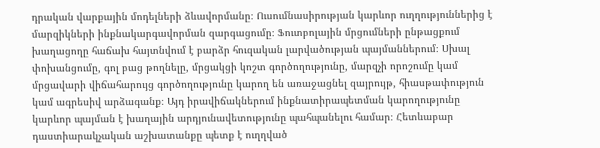դրական վարքային մոդելների ձևավորմանը։ Ուսումնասիրության կարևոր ուղղություններից է մարզիկների ինքնակարգավորման զարգացումը։ Ֆուտբոլային մրցումների ընթացքում խաղացողը հաճախ հայտնվում է բարձր հուզական լարվածության պայմաններում։ Սխալ փոխանցումը, գոլ բաց թողնելը, մրցակցի կոշտ գործողությունը, մարզչի որոշումը կամ մրցավարի վիճահարույց գործողությունը կարող են առաջացնել զայրույթ, հիասթափություն կամ ագրեսիվ արձագանք։ Այդ իրավիճակներում ինքնատիրապետման կարողությունը կարևոր պայման է խաղային արդյունավետությունը պահպանելու համար։ Հետևաբար դաստիարակչական աշխատանքը պետք է ուղղված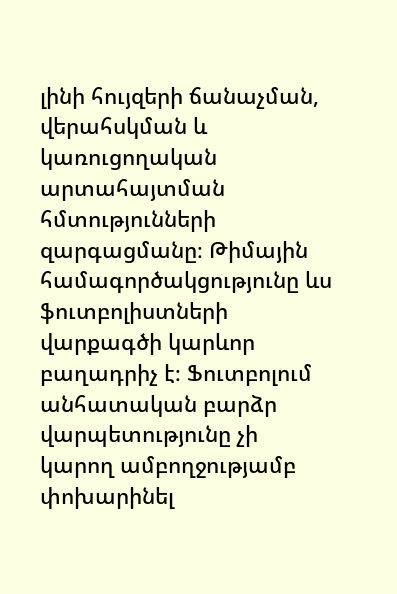լինի հույզերի ճանաչման, վերահսկման և կառուցողական արտահայտման հմտությունների զարգացմանը։ Թիմային համագործակցությունը ևս ֆուտբոլիստների վարքագծի կարևոր բաղադրիչ է։ Ֆուտբոլում անհատական բարձր վարպետությունը չի կարող ամբողջությամբ փոխարինել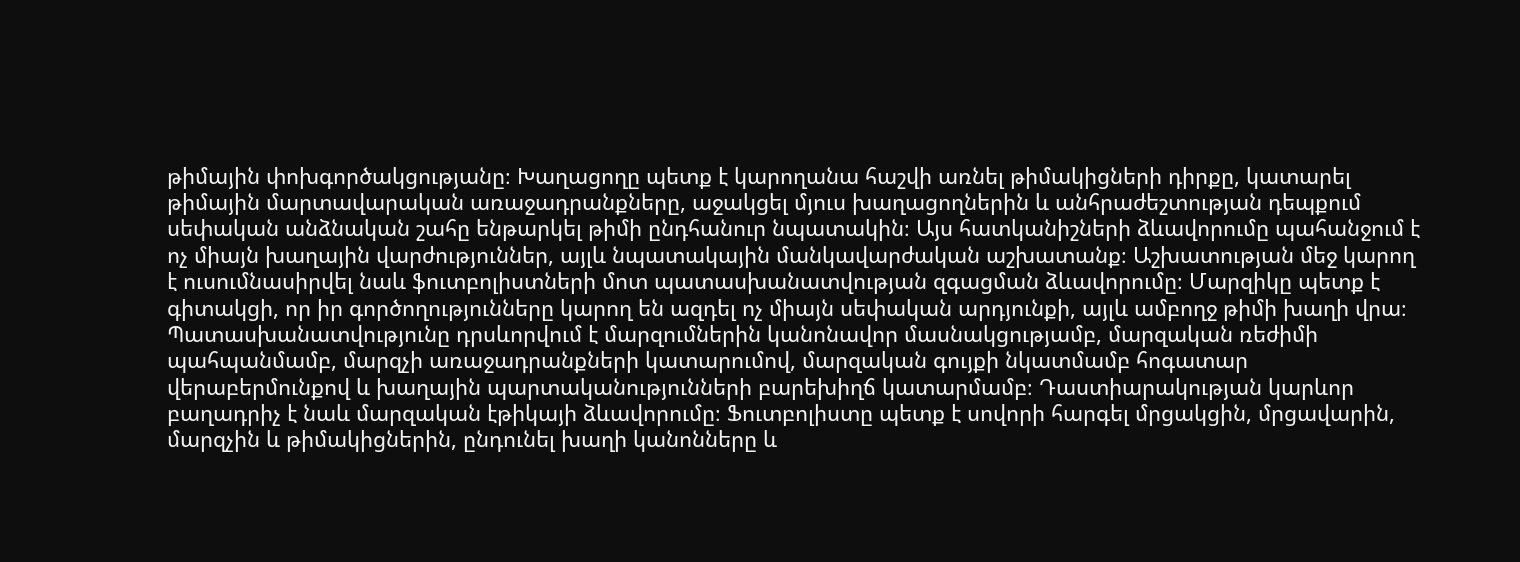թիմային փոխգործակցությանը։ Խաղացողը պետք է կարողանա հաշվի առնել թիմակիցների դիրքը, կատարել թիմային մարտավարական առաջադրանքները, աջակցել մյուս խաղացողներին և անհրաժեշտության դեպքում սեփական անձնական շահը ենթարկել թիմի ընդհանուր նպատակին։ Այս հատկանիշների ձևավորումը պահանջում է ոչ միայն խաղային վարժություններ, այլև նպատակային մանկավարժական աշխատանք։ Աշխատության մեջ կարող է ուսումնասիրվել նաև ֆուտբոլիստների մոտ պատասխանատվության զգացման ձևավորումը։ Մարզիկը պետք է գիտակցի, որ իր գործողությունները կարող են ազդել ոչ միայն սեփական արդյունքի, այլև ամբողջ թիմի խաղի վրա։ Պատասխանատվությունը դրսևորվում է մարզումներին կանոնավոր մասնակցությամբ, մարզական ռեժիմի պահպանմամբ, մարզչի առաջադրանքների կատարումով, մարզական գույքի նկատմամբ հոգատար վերաբերմունքով և խաղային պարտականությունների բարեխիղճ կատարմամբ։ Դաստիարակության կարևոր բաղադրիչ է նաև մարզական էթիկայի ձևավորումը։ Ֆուտբոլիստը պետք է սովորի հարգել մրցակցին, մրցավարին, մարզչին և թիմակիցներին, ընդունել խաղի կանոնները և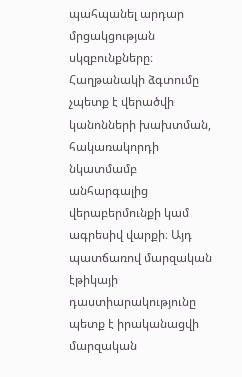պահպանել արդար մրցակցության սկզբունքները։ Հաղթանակի ձգտումը չպետք է վերածվի կանոնների խախտման, հակառակորդի նկատմամբ անհարգալից վերաբերմունքի կամ ագրեսիվ վարքի։ Այդ պատճառով մարզական էթիկայի դաստիարակությունը պետք է իրականացվի մարզական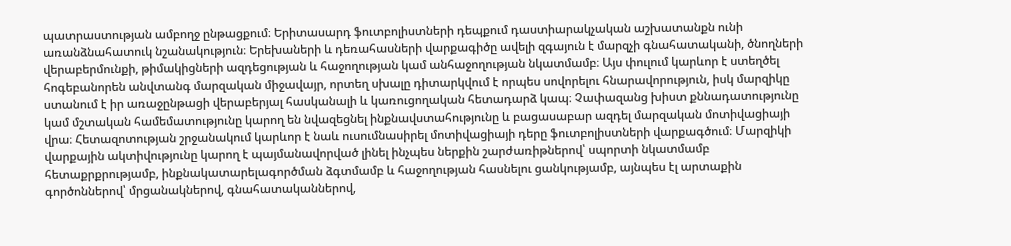պատրաստության ամբողջ ընթացքում։ Երիտասարդ ֆուտբոլիստների դեպքում դաստիարակչական աշխատանքն ունի առանձնահատուկ նշանակություն։ Երեխաների և դեռահասների վարքագիծը ավելի զգայուն է մարզչի գնահատականի, ծնողների վերաբերմունքի, թիմակիցների ազդեցության և հաջողության կամ անհաջողության նկատմամբ։ Այս փուլում կարևոր է ստեղծել հոգեբանորեն անվտանգ մարզական միջավայր, որտեղ սխալը դիտարկվում է որպես սովորելու հնարավորություն, իսկ մարզիկը ստանում է իր առաջընթացի վերաբերյալ հասկանալի և կառուցողական հետադարձ կապ։ Չափազանց խիստ քննադատությունը կամ մշտական համեմատությունը կարող են նվազեցնել ինքնավստահությունը և բացասաբար ազդել մարզական մոտիվացիայի վրա։ Հետազոտության շրջանակում կարևոր է նաև ուսումնասիրել մոտիվացիայի դերը ֆուտբոլիստների վարքագծում։ Մարզիկի վարքային ակտիվությունը կարող է պայմանավորված լինել ինչպես ներքին շարժառիթներով՝ սպորտի նկատմամբ հետաքրքրությամբ, ինքնակատարելագործման ձգտմամբ և հաջողության հասնելու ցանկությամբ, այնպես էլ արտաքին գործոններով՝ մրցանակներով, գնահատականներով,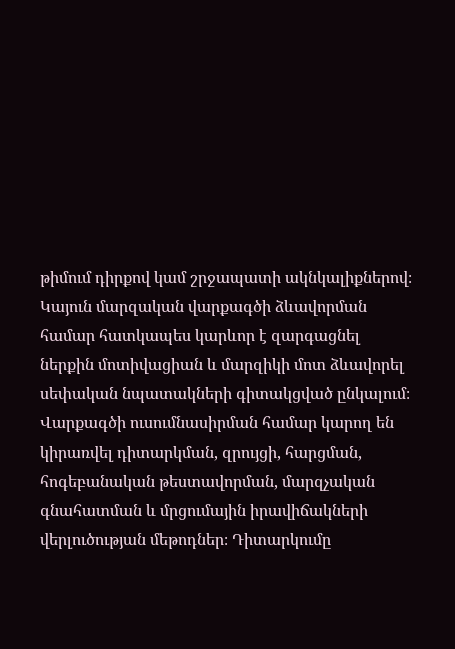թիմում դիրքով կամ շրջապատի ակնկալիքներով։ Կայուն մարզական վարքագծի ձևավորման համար հատկապես կարևոր է զարգացնել ներքին մոտիվացիան և մարզիկի մոտ ձևավորել սեփական նպատակների գիտակցված ընկալում։ Վարքագծի ուսումնասիրման համար կարող են կիրառվել դիտարկման, զրույցի, հարցման, հոգեբանական թեստավորման, մարզչական գնահատման և մրցումային իրավիճակների վերլուծության մեթոդներ։ Դիտարկումը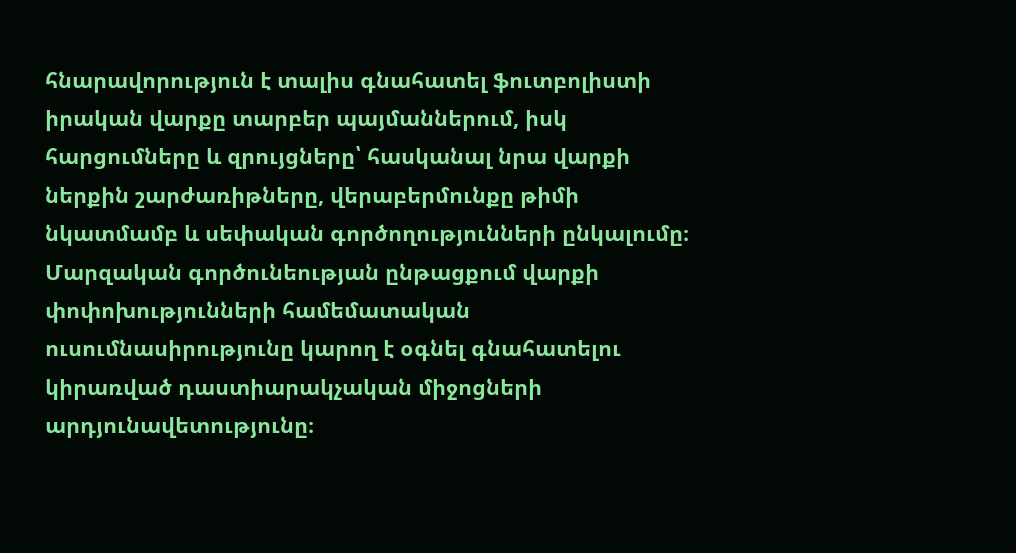հնարավորություն է տալիս գնահատել ֆուտբոլիստի իրական վարքը տարբեր պայմաններում, իսկ հարցումները և զրույցները՝ հասկանալ նրա վարքի ներքին շարժառիթները, վերաբերմունքը թիմի նկատմամբ և սեփական գործողությունների ընկալումը։ Մարզական գործունեության ընթացքում վարքի փոփոխությունների համեմատական ուսումնասիրությունը կարող է օգնել գնահատելու կիրառված դաստիարակչական միջոցների արդյունավետությունը։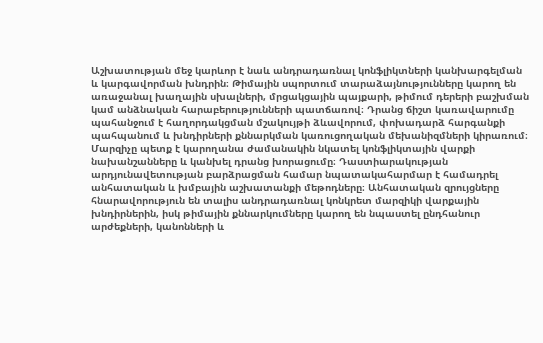Աշխատության մեջ կարևոր է նաև անդրադառնալ կոնֆլիկտների կանխարգելման և կարգավորման խնդրին։ Թիմային սպորտում տարաձայնությունները կարող են առաջանալ խաղային սխալների, մրցակցային պայքարի, թիմում դերերի բաշխման կամ անձնական հարաբերությունների պատճառով։ Դրանց ճիշտ կառավարումը պահանջում է հաղորդակցման մշակույթի ձևավորում, փոխադարձ հարգանքի պահպանում և խնդիրների քննարկման կառուցողական մեխանիզմների կիրառում։ Մարզիչը պետք է կարողանա ժամանակին նկատել կոնֆլիկտային վարքի նախանշանները և կանխել դրանց խորացումը։ Դաստիարակության արդյունավետության բարձրացման համար նպատակահարմար է համադրել անհատական և խմբային աշխատանքի մեթոդները։ Անհատական զրույցները հնարավորություն են տալիս անդրադառնալ կոնկրետ մարզիկի վարքային խնդիրներին, իսկ թիմային քննարկումները կարող են նպաստել ընդհանուր արժեքների, կանոնների և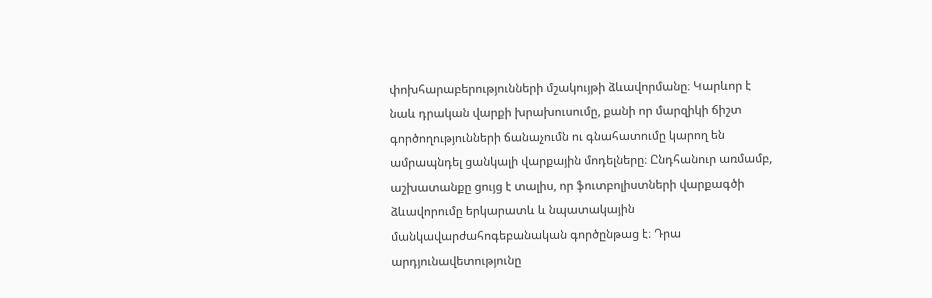փոխհարաբերությունների մշակույթի ձևավորմանը։ Կարևոր է նաև դրական վարքի խրախուսումը, քանի որ մարզիկի ճիշտ գործողությունների ճանաչումն ու գնահատումը կարող են ամրապնդել ցանկալի վարքային մոդելները։ Ընդհանուր առմամբ, աշխատանքը ցույց է տալիս, որ ֆուտբոլիստների վարքագծի ձևավորումը երկարատև և նպատակային մանկավարժահոգեբանական գործընթաց է։ Դրա արդյունավետությունը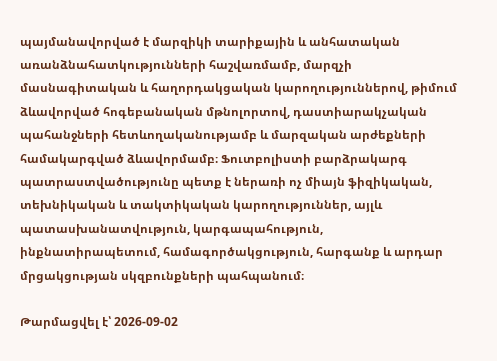պայմանավորված է մարզիկի տարիքային և անհատական առանձնահատկությունների հաշվառմամբ, մարզչի մասնագիտական և հաղորդակցական կարողություններով, թիմում ձևավորված հոգեբանական մթնոլորտով, դաստիարակչական պահանջների հետևողականությամբ և մարզական արժեքների համակարգված ձևավորմամբ։ Ֆուտբոլիստի բարձրակարգ պատրաստվածությունը պետք է ներառի ոչ միայն ֆիզիկական, տեխնիկական և տակտիկական կարողություններ, այլև պատասխանատվություն, կարգապահություն, ինքնատիրապետում, համագործակցություն, հարգանք և արդար մրցակցության սկզբունքների պահպանում։

Թարմացվել է՝ 2026-09-02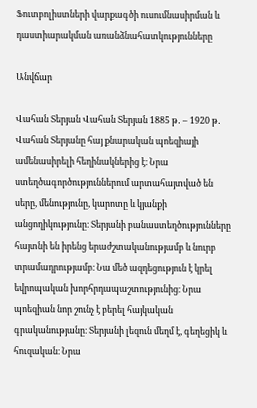Ֆուտբոլիստների վարքագծի ուսումնասիրման և դաստիարակման առանձնահատկությունները

Անվճար

Վահան Տերյան Վահան Տերյան 1885 թ․ – 1920 թ․ Վահան Տերյանը հայ քնարական պոեզիայի ամենասիրելի հեղինակներից է։ Նրա ստեղծագործություններում արտահայտված են սերը, մենությունը, կարոտը և կյանքի անցողիկությունը։ Տերյանի բանաստեղծությունները հայտնի են իրենց երաժշտականությամբ և նուրբ տրամադրությամբ։ Նա մեծ ազդեցություն է կրել եվրոպական խորհրդապաշտությունից։ Նրա պոեզիան նոր շունչ է բերել հայկական գրականությանը։ Տերյանի լեզուն մեղմ է, գեղեցիկ և հուզական։ Նրա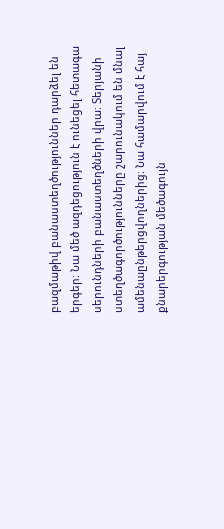բազմաթիվ բանաստեղծություններ դարձել են երգեր։ Նա մեծ ազդեցություն է ունեցել հետագա սերունդների բանաստեղծների վրա։ Տերյանի ստեղծագործությունները շարունակում են մնալ ամենաընթերցվողներից։ Նա համարվում է հայ քնարերգության մեծագույն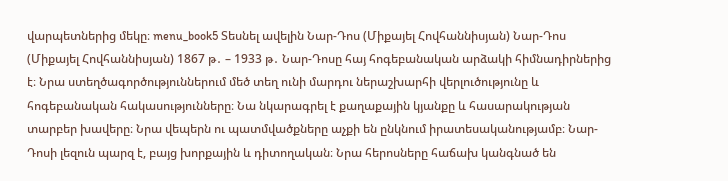վարպետներից մեկը։ menu_book5 Տեսնել ավելին Նար-Դոս (Միքայել Հովհաննիսյան) Նար-Դոս (Միքայել Հովհաննիսյան) 1867 թ․ – 1933 թ․ Նար-Դոսը հայ հոգեբանական արձակի հիմնադիրներից է։ Նրա ստեղծագործություններում մեծ տեղ ունի մարդու ներաշխարհի վերլուծությունը և հոգեբանական հակասությունները։ Նա նկարագրել է քաղաքային կյանքը և հասարակության տարբեր խավերը։ Նրա վեպերն ու պատմվածքները աչքի են ընկնում իրատեսականությամբ։ Նար-Դոսի լեզուն պարզ է, բայց խորքային և դիտողական։ Նրա հերոսները հաճախ կանգնած են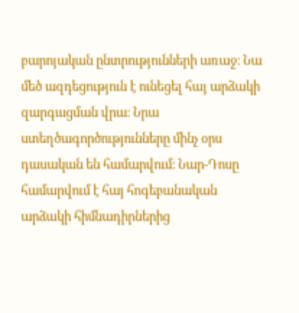բարոյական ընտրությունների առաջ։ Նա մեծ ազդեցություն է ունեցել հայ արձակի զարգացման վրա։ Նրա ստեղծագործությունները մինչ օրս դասական են համարվում։ Նար-Դոսը համարվում է հայ հոգեբանական արձակի հիմնադիրներից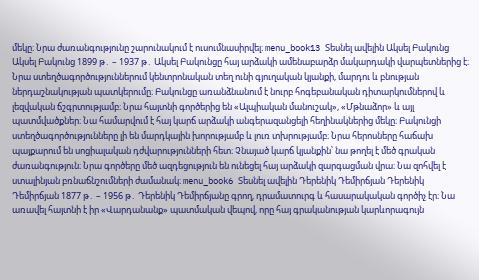մեկը։ Նրա ժառանգությունը շարունակում է ուսումնասիրվել։ menu_book13 Տեսնել ավելին Ակսել Բակունց Ակսել Բակունց 1899 թ․ – 1937 թ․ Ակսել Բակունցը հայ արձակի ամենաբարձր մակարդակի վարպետներից է։ Նրա ստեղծագործություններում կենտրոնական տեղ ունի գյուղական կյանքի, մարդու և բնության ներդաշնակության պատկերումը։ Բակունցը առանձնանում է նուրբ հոգեբանական դիտարկումներով և լեզվական ճշգրտությամբ։ Նրա հայտնի գործերից են «Ալպիական մանուշակ», «Մթնաձոր» և այլ պատմվածքներ։ Նա համարվում է հայ կարճ արձակի անգերազանցելի հեղինակներից մեկը։ Բակունցի ստեղծագործությունները լի են մարդկային խորությամբ և լուռ տխրությամբ։ Նրա հերոսները հաճախ պայքարում են սոցիալական դժվարությունների հետ։ Չնայած կարճ կյանքին՝ նա թողել է մեծ գրական ժառանգություն։ Նրա գործերը մեծ ազդեցություն են ունեցել հայ արձակի զարգացման վրա։ Նա զոհվել է ստալինյան բռնաճնշումների ժամանակ։ menu_book6 Տեսնել ավելին Դերենիկ Դեմիրճյան Դերենիկ Դեմիրճյան 1877 թ․ – 1956 թ․ Դերենիկ Դեմիրճյանը գրող, դրամատուրգ և հասարակական գործիչ էր։ Նա առավել հայտնի է իր «Վարդանանք» պատմական վեպով, որը հայ գրականության կարևորագույն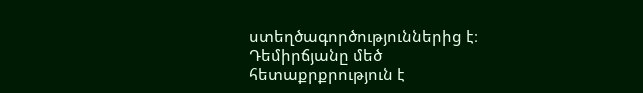ստեղծագործություններից է։ Դեմիրճյանը մեծ հետաքրքրություն է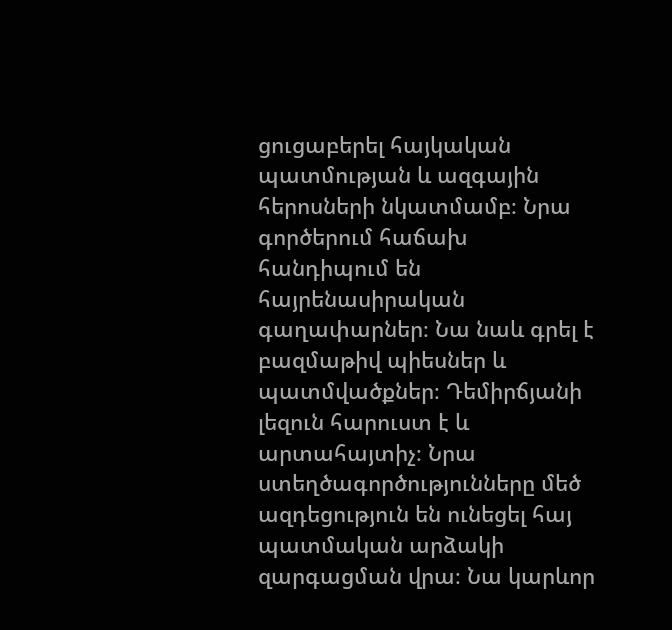ցուցաբերել հայկական պատմության և ազգային հերոսների նկատմամբ։ Նրա գործերում հաճախ հանդիպում են հայրենասիրական գաղափարներ։ Նա նաև գրել է բազմաթիվ պիեսներ և պատմվածքներ։ Դեմիրճյանի լեզուն հարուստ է և արտահայտիչ։ Նրա ստեղծագործությունները մեծ ազդեցություն են ունեցել հայ պատմական արձակի զարգացման վրա։ Նա կարևոր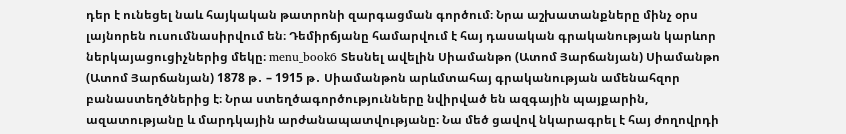դեր է ունեցել նաև հայկական թատրոնի զարգացման գործում։ Նրա աշխատանքները մինչ օրս լայնորեն ուսումնասիրվում են։ Դեմիրճյանը համարվում է հայ դասական գրականության կարևոր ներկայացուցիչներից մեկը։ menu_book6 Տեսնել ավելին Սիամանթո (Ատոմ Յարճանյան) Սիամանթո (Ատոմ Յարճանյան) 1878 թ․ – 1915 թ․ Սիամանթոն արևմտահայ գրականության ամենահզոր բանաստեղծներից է։ Նրա ստեղծագործությունները նվիրված են ազգային պայքարին, ազատությանը և մարդկային արժանապատվությանը։ Նա մեծ ցավով նկարագրել է հայ ժողովրդի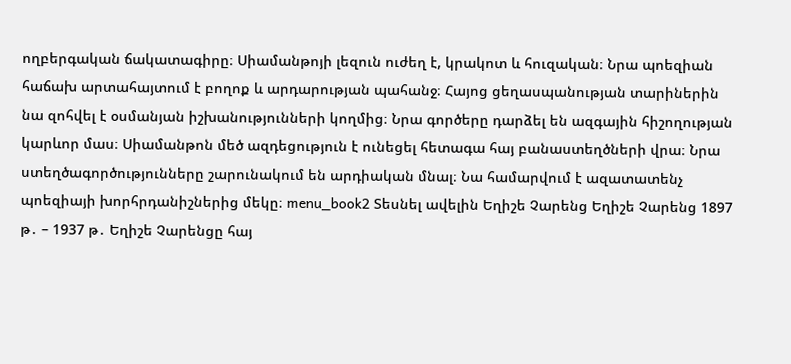ողբերգական ճակատագիրը։ Սիամանթոյի լեզուն ուժեղ է, կրակոտ և հուզական։ Նրա պոեզիան հաճախ արտահայտում է բողոք և արդարության պահանջ։ Հայոց ցեղասպանության տարիներին նա զոհվել է օսմանյան իշխանությունների կողմից։ Նրա գործերը դարձել են ազգային հիշողության կարևոր մաս։ Սիամանթոն մեծ ազդեցություն է ունեցել հետագա հայ բանաստեղծների վրա։ Նրա ստեղծագործությունները շարունակում են արդիական մնալ։ Նա համարվում է ազատատենչ պոեզիայի խորհրդանիշներից մեկը։ menu_book2 Տեսնել ավելին Եղիշե Չարենց Եղիշե Չարենց 1897 թ․ – 1937 թ․ Եղիշե Չարենցը հայ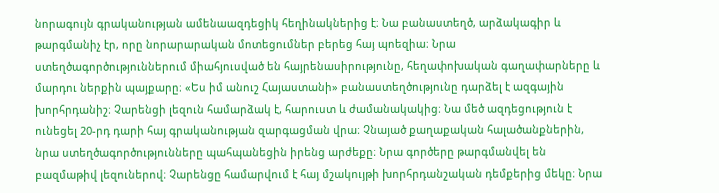նորագույն գրականության ամենաազդեցիկ հեղինակներից է։ Նա բանաստեղծ, արձակագիր և թարգմանիչ էր, որը նորարարական մոտեցումներ բերեց հայ պոեզիա։ Նրա ստեղծագործություններում միահյուսված են հայրենասիրությունը, հեղափոխական գաղափարները և մարդու ներքին պայքարը։ «Ես իմ անուշ Հայաստանի» բանաստեղծությունը դարձել է ազգային խորհրդանիշ։ Չարենցի լեզուն համարձակ է, հարուստ և ժամանակակից։ Նա մեծ ազդեցություն է ունեցել 20-րդ դարի հայ գրականության զարգացման վրա։ Չնայած քաղաքական հալածանքներին, նրա ստեղծագործությունները պահպանեցին իրենց արժեքը։ Նրա գործերը թարգմանվել են բազմաթիվ լեզուներով։ Չարենցը համարվում է հայ մշակույթի խորհրդանշական դեմքերից մեկը։ Նրա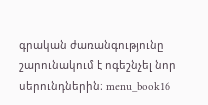գրական ժառանգությունը շարունակում է ոգեշնչել նոր սերունդներին։ menu_book16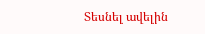Տեսնել ավելին